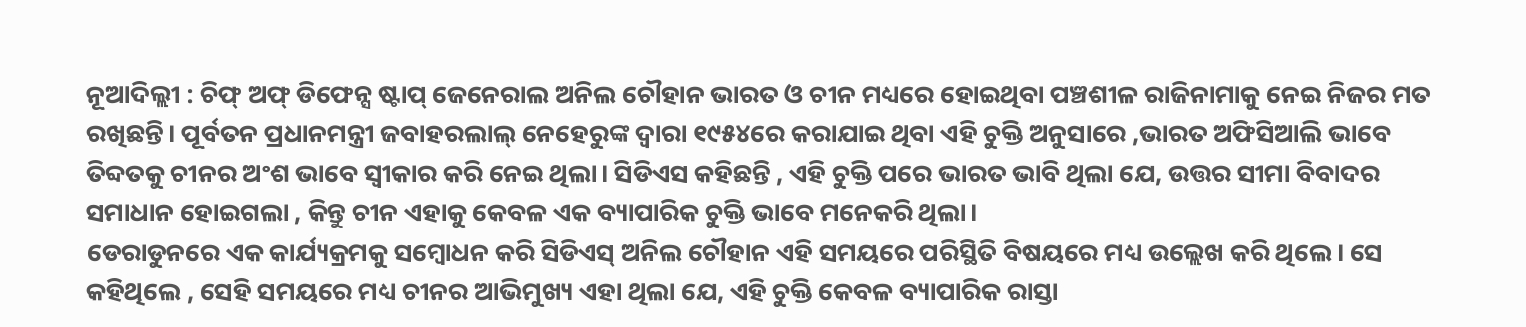ନୂଆଦିଲ୍ଲୀ : ଚିଫ୍ ଅଫ୍ ଡିଫେନ୍ସ ଷ୍ଟାପ୍ ଜେନେରାଲ ଅନିଲ ଚୌହାନ ଭାରତ ଓ ଚୀନ ମଧ୍ୟରେ ହୋଇଥିବା ପଞ୍ଚଶୀଳ ରାଜିନାମାକୁ ନେଇ ନିଜର ମତ ରଖିଛନ୍ତି। ପୂର୍ବତନ ପ୍ରଧାନମନ୍ତ୍ରୀ ଜବାହରଲାଲ୍ ନେହେରୁଙ୍କ ଦ୍ୱାରା ୧୯୫୪ରେ କରାଯାଇ ଥିବା ଏହି ଚୁକ୍ତି ଅନୁସାରେ ,ଭାରତ ଅଫିସିଆଲି ଭାବେ ତିବ୍ଦତକୁ ଚୀନର ଅଂଶ ଭାବେ ସ୍ୱୀକାର କରି ନେଇ ଥିଲା। ସିଡିଏସ କହିଛନ୍ତି , ଏହି ଚୁକ୍ତି ପରେ ଭାରତ ଭାବି ଥିଲା ଯେ, ଉତ୍ତର ସୀମା ବିବାଦର ସମାଧାନ ହୋଇଗଲା , କିନ୍ତୁ ଚୀନ ଏହାକୁ କେବଳ ଏକ ବ୍ୟାପାରିକ ଚୁକ୍ତି ଭାବେ ମନେକରି ଥିଲା।
ଡେରାଡୁନରେ ଏକ କାର୍ଯ୍ୟକ୍ରମକୁ ସମ୍ୱୋଧନ କରି ସିଡିଏସ୍ ଅନିଲ ଚୌହାନ ଏହି ସମୟରେ ପରିସ୍ଥିତି ବିଷୟରେ ମଧ୍ୟ ଉଲ୍ଲେଖ କରି ଥିଲେ। ସେ କହିଥିଲେ , ସେହି ସମୟରେ ମଧ୍ୟ ଚୀନର ଆଭିମୁଖ୍ୟ ଏହା ଥିଲା ଯେ, ଏହି ଚୁକ୍ତି କେବଳ ବ୍ୟାପାରିକ ରାସ୍ତା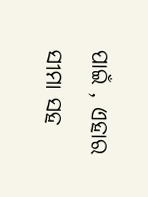ପାଇଁ , ଏହାର ସୀମା ସହ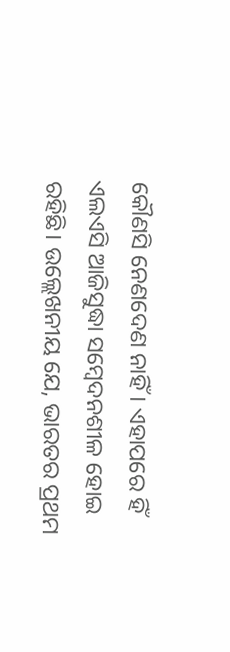କୌଣସି ନେଣଦେଣ ନାହିଁ। ଏହାପରେ ହିଁ ଏଲଏସି ଆଜିସୁଦ୍ଧା ସମ୍ୱେଦନଶୀଳ ହୋଇ ରହିଛି। ଉଲ୍ଲେଖନୀୟ ଯେ, ଭାରତର ପ୍ରଥମ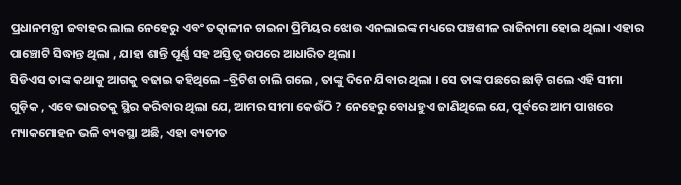ପ୍ରଧାନମନ୍ତ୍ରୀ ଜବାହର ଲାଲ ନେହେରୁ ଏବଂ ତତ୍କାଳୀନ ଚାଇନା ପ୍ରିମିୟର ଝୋଉ ଏନଲାଇଙ୍କ ମଧ୍ୟରେ ପଞ୍ଚଶୀଳ ରାଜିନାମା ହୋଇ ଥିଲା। ଏହାର ପାଞ୍ଚୋଟି ସିଦ୍ଧାନ୍ତ ଥିଲା , ଯାହା ଶାନ୍ତି ପୂର୍ଣ୍ଣ ସହ ଅସ୍ତିତ୍ୱ ଉପରେ ଆଧାରିତ ଥିଲା।
ସିଡିଏସ ତାଙ୍କ କଥାକୁ ଆଗକୁ ବଢାଇ କହିଥିଲେ –ବ୍ରିଟିଶ ଚାଲି ଗଲେ , ତାଙ୍କୁ ଦିନେ ଯିବାର ଥିଲା । ସେ ତାଙ୍କ ପଛରେ ଛାଡ଼ି ଗଲେ ଏହି ସୀମା ଗୁଡ଼ିକ , ଏବେ ଭାରତକୁ ସ୍ଥିର କରିବାର ଥିଲା ଯେ, ଆମର ସୀମା କେଉଁଠି ? ନେହେରୁ ବୋଧହୁଏ ଜାଣିଥିଲେ ଯେ, ପୂର୍ବରେ ଆମ ପାଖରେ ମ୍ୟାକମୋହନ ଭଳି ବ୍ୟବସ୍ଥା ଅଛି, ଏହା ବ୍ୟତୀତ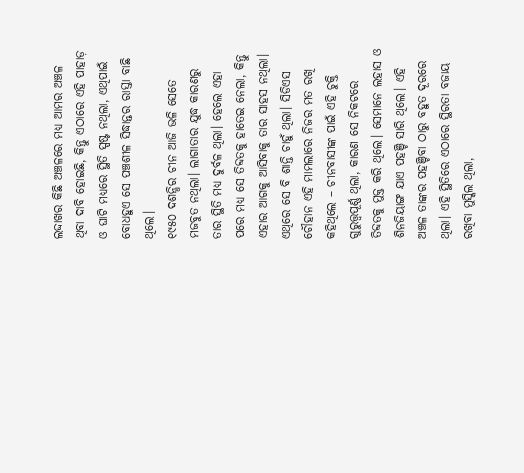ଲଦ୍ଦାଖର କିଛି ଅଞ୍ଚଳରେ ମଧ୍ୟ ଆମର ଅଞ୍ଚଳ ଥିବା ଦାବି ହୋଇଛି, କିନ୍ତୁ ଏଠାରେ ଏହି ପାହାଡ଼ ଓ ଘାଟି ମଧ୍ୟରେ ସ୍ଥିତି ସ୍ପଷ୍ଟ ନଥିଲା, ଏଥିପାଇଁ ବୋଧହୁଏ ସେ ପଞ୍ଚଶୀଳ ସିଦ୍ଧାନ୍ତର ରାସ୍ତା ବାଛି ଥିଲେ।
୧୯୫୦ ଦଶନ୍ଧିର ଚୀନ ଆଜି ଭଳି ସେତେ ମଜବୁତ ନଥିଲା। ଲାଗାତାର ଯୁଦ୍ଧ କାରଣରୁ ତାର ସ୍ଥିତି ମଧ୍ୟ ଦୁର୍ବଳ ଥିଲା। ହେଲେ ଏହା ପରେ ମଧ୍ୟ ସେ ତିବ୍ଦତକୁ ହାତେଇ ନେଲା, କିନ୍ତୁ ଏହାର ଆଗକୁ ଆସିବାକୁ ତାର ସାହସ ନଥିଲା। ଏଥିରେ ସେ ବି ଶାନ୍ତି ଚାହୁଁ ଥିଲା। ସିଡିଏସ ଚୌହାନ ଏହି ମାମଲାରେ ନିଜର ମତ ରଖି କହିଥିଲେ – ଚୀନବାସୀଙ୍କ ପାଇଁ ଏହି ଚୁକ୍ତି ଗୁରୁତ୍ତ୍ୱପୂର୍ଣ୍ଣ ଥିଲା, କାରଣ ସେ ନିକଟରେ ତିବ୍ଦତକୁ ମୁକ୍ତ କରି ଥିଲେ। ସେମାନେ ଲହାସ ଓ ଶିନଜିୟାଙ୍ଗ ଯାଏ ପହଞ୍ଚି ସାରି ଥିଲେ। ଏହି ଅଞ୍ଚଳ ତାଙ୍କର ପହଞ୍ଚିବା ଠାରୁ ବହୁତ ଦୂରରେ ଥିଲା। ଏହି ସ୍ଥିତିରେ ଏଠାରେ ସ୍ଥିରତା ବଜାୟ ରଖିବା ମୁସ୍କିଲ ଥିଲା,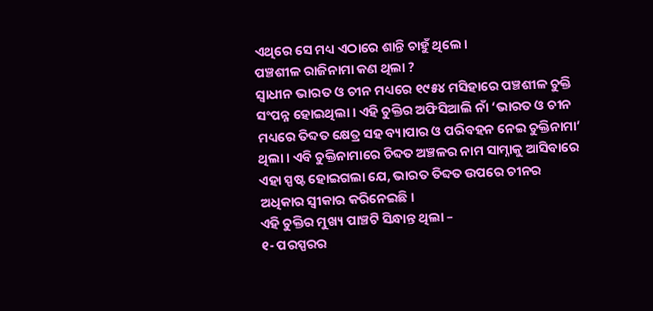ଏଥିରେ ସେ ମଧ୍ୟ ଏଠାରେ ଶାନ୍ତି ଚାହୁଁ ଥିଲେ।
ପଞ୍ଚଶୀଳ ରାଜିନାମା କଣ ଥିଲା ?
ସ୍ୱାଧୀନ ଭାରତ ଓ ଚୀନ ମଧ୍ୟରେ ୧୯୫୪ ମସିହାରେ ପଞ୍ଚଶୀଳ ଚୁକ୍ତି ସଂପନ୍ନ ହୋଇଥିଲା। ଏହି ଚୁକ୍ତିର ଅଫିସିଆଲି ନାଁ ‘ଭାରତ ଓ ଚୀନ ମଧ୍ୟରେ ତିବ୍ଦତ କ୍ଷେତ୍ର ସହ ବ୍ୟାପାର ଓ ପରିବହନ ନେଇ ଚୁକ୍ତିନାମା’ ଥିଲା। ଏବି ଚୁକ୍ତିନାମାରେ ଚିବ୍ଦତ ଅଞ୍ଚଳର ନାମ ସାମ୍ନାକୁ ଆସିବାରେ ଏହା ସ୍ପଷ୍ଟ ହୋଇଗଲା ଯେ, ଭାରତ ତିବ୍ଦତ ଉପରେ ଚୀନର ଅଧିକାର ସ୍ୱୀକାର କରିନେଇଛି।
ଏହି ଚୁକ୍ତିର ମୁଖ୍ୟ ପାଞ୍ଚଟି ସିନ୍ଧାନ୍ତ ଥିଲା –
୧- ପରସ୍ପରର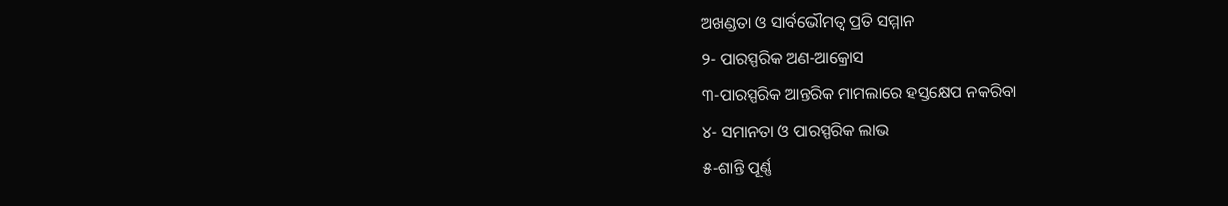ଅଖଣ୍ଡତା ଓ ସାର୍ବଭୌମତ୍ୱ ପ୍ରତି ସମ୍ମାନ
୨- ପାରସ୍ପରିକ ଅଣ-ଆକ୍ରୋସ
୩-ପାରସ୍ପରିକ ଆନ୍ତରିକ ମାମଲାରେ ହସ୍ତକ୍ଷେପ ନକରିବା
୪- ସମାନତା ଓ ପାରସ୍ପରିକ ଲାଭ
୫-ଶାନ୍ତି ପୂର୍ଣ୍ଣ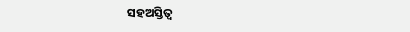ସହଅସ୍ତିତ୍ୱ